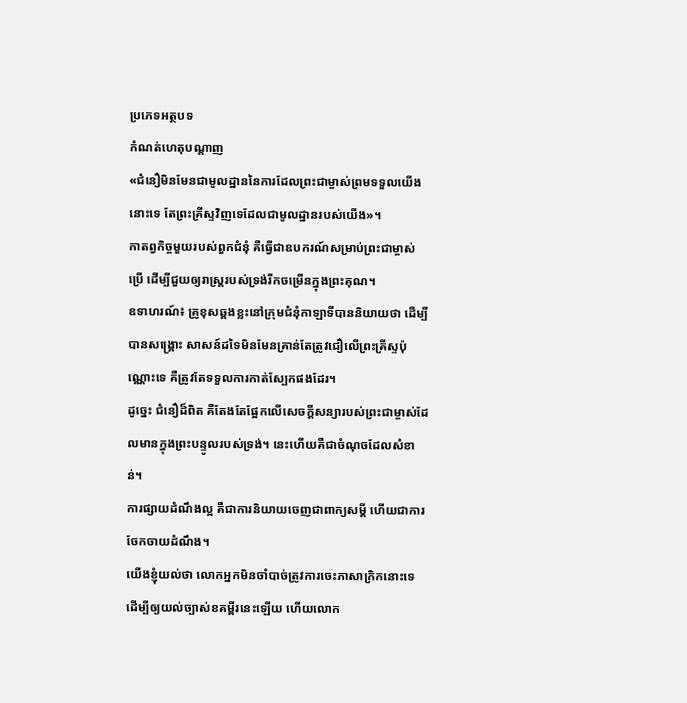ប្រភេទអត្ថបទ
កំណត់ហេតុបណ្ដាញ
«ជំនឿមិនមែនជាមូលដ្ឋាននៃការដែលព្រះជាម្ចាស់ព្រមទទួលយើងនោះទេ តែព្រះគ្រីស្ទវិញទេដែលជាមូលដ្ឋានរបស់យើង»។
កាតព្វកិច្ចមួយរបស់ពួកជំនុំ គឺធ្វើជាឧបករណ៍សម្រាប់ព្រះជាម្ចាស់ប្រើ ដើម្បីជួយឲ្យរាស្ត្ររបស់ទ្រង់រីកចម្រើនក្នុងព្រះគុណ។
ឧទាហរណ៍៖ គ្រូខុសឆ្គងខ្លះនៅក្រុមជំនុំកាឡាទីបាននិយាយថា ដើម្បីបានសង្គ្រោះ សាសន៍ដទៃមិនមែនគ្រាន់តែត្រូវជឿលើព្រះគ្រីស្ទប៉ុណ្ណោះទេ គឺត្រូវតែទទួលការកាត់ស្បែកផងដែរ។
ដូច្នេះ ជំនឿដ៏ពិត គឺតែងតែផ្អែកលើសេចក្ដីសន្យារបស់ព្រះជាម្ចាស់ដែលមានក្នុងព្រះបន្ទូលរបស់ទ្រង់។ នេះហើយគឺជាចំណុចដែលសំខាន់។
ការផ្សាយដំណឹងល្អ គឺជាការនិយាយចេញជាពាក្យសម្ដី ហើយជាការចែកចាយដំណឹង។
យើងខ្ញុំយល់ថា លោកអ្នកមិនចាំបាច់ត្រូវការចេះភាសាក្រិកនោះទេ ដើម្បីឲ្យយល់ច្បាស់ខគម្ពីរនេះឡើយ ហើយលោក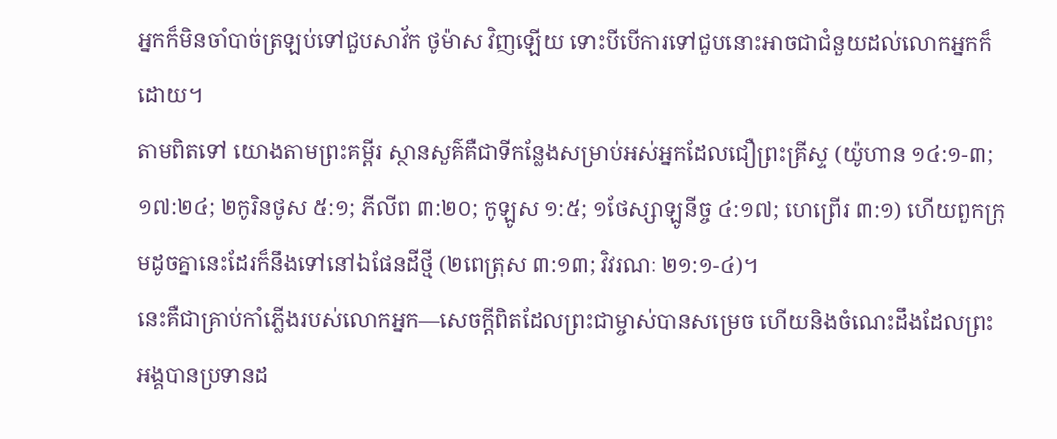អ្នកក៏មិនចាំបាច់ត្រឡប់ទៅជួបសាវ័ក ថូម៉ាស វិញឡើយ ទោះបីបើការទៅជួបនោះអាចជាជំនួយដល់លោកអ្នកក៏ដោយ។
តាមពិតទៅ យោងតាមព្រះគម្ពីរ ស្ថានសួគ៌គឺជាទីកន្លែងសម្រាប់អស់អ្នកដែលជឿព្រះគ្រីស្ទ (យ៉ូហាន ១៤:១-៣; ១៧:២៤; ២កូរិនថូស ៥:១; ភីលីព ៣:២០; កូឡូស ១:៥; ១ថែស្សាឡូនីច្ច ៤:១៧; ហេព្រើរ ៣:១) ហើយពួកក្រុមដូចគ្នានេះដែរក៏នឹងទៅនៅឯផែនដីថ្មី (២ពេត្រុស ៣:១៣; វិវរណៈ ២១:១-៤)។
នេះគឺជាគ្រាប់កាំភ្លើងរបស់លោកអ្នក—សេចក្ដីពិតដែលព្រះជាម្ចាស់បានសម្រេច ហើយនិងចំណេះដឹងដែលព្រះអង្គបានប្រទានដ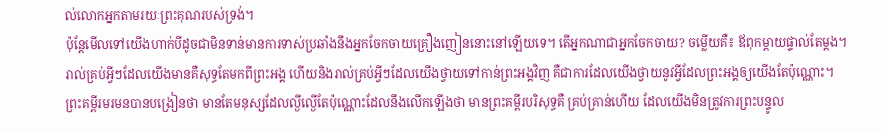ល់លោកអ្នកតាមរយៈព្រះគុណរបស់ទ្រង់។
ប៉ុន្តែមើលទៅយើងហាក់បីដូចជាមិនទាន់មានការទាស់ប្រឆាំងនឹងអ្នកចែកចាយគ្រឿងញៀននោះនៅឡើយទេ។ តើអ្នកណាជាអ្នកចែកចាយ? ចម្លើយគឺ៖ ឪពុកម្ដាយផ្ទាល់តែម្ដង។
រាល់គ្រប់អ្វីៗដែលយើងមានគឺសុទ្ធតែមកពីព្រះអង្គ ហើយនិងរាល់គ្រប់អ្វីៗដែលយើងថ្វាយទៅកាន់ព្រះអង្គវិញ គឺជាការដែលយើងថ្វាយនូវអ្វីដែលព្រះអង្គឲ្យយើងតែប៉ុណ្ណោះ។
ព្រះគម្ពីរមរមនបានបង្រៀនថា មានតែមនុស្សដែលល្ងីល្ងើតែប៉ុណ្ណោះដែលនឹងលើកឡើងថា មានព្រះគម្ពីរបរិសុទ្ធគឺ គ្រប់គ្រាន់ហើយ ដែលយើងមិនត្រូវការព្រះបន្ទូល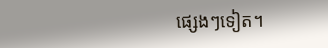ផ្សេងៗទៀត។